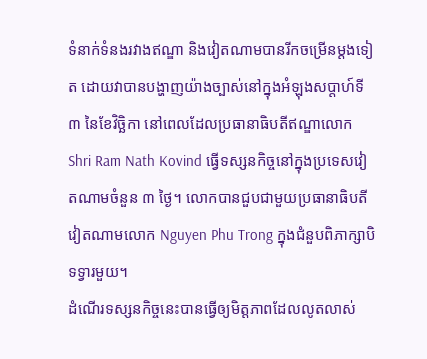ទំនាក់ទំនងរវាងឥណ្ឌា និងវៀតណាមបានរីកចម្រើនម្ដងទៀត ដោយវាបានបង្ហាញយ៉ាងច្បាស់នៅក្នុងអំឡុងសប្ដាហ៍ទី ៣ នៃខែវិច្ឆិកា នៅពេលដែលប្រធានាធិបតីឥណ្ឌាលោក Shri Ram Nath Kovind ធ្វើទស្សនកិច្ចនៅក្នុងប្រទេសវៀតណាមចំនួន ៣ ថ្ងៃ។ លោកបានជួបជាមួយប្រធានាធិបតីវៀតណាមលោក Nguyen Phu Trong ក្នុងជំនួបពិភាក្សាបិទទ្វារមួយ។
ដំណើរទស្សនកិច្ចនេះបានធ្វើឲ្យមិត្តភាពដែលលូតលាស់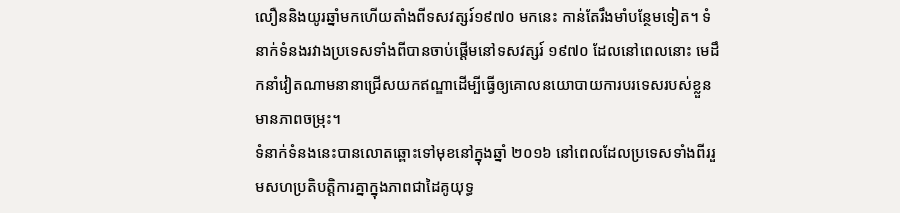លឿននិងយូរឆ្នាំមកហើយតាំងពីទសវត្សរ៍១៩៧០ មកនេះ កាន់តែរឹងមាំបន្ថែមទៀត។ ទំនាក់ទំនងរវាងប្រទេសទាំងពីបានចាប់ផ្ដើមនៅទសវត្សរ៍ ១៩៧០ ដែលនៅពេលនោះ មេដឹកនាំវៀតណាមនានាជ្រើសយកឥណ្ឌាដើម្បីធ្វើឲ្យគោលនយោបាយការបរទេសរបស់ខ្លួនមានភាពចម្រុះ។
ទំនាក់ទំនងនេះបានលោតឆ្ពោះទៅមុខនៅក្នុងឆ្នាំ ២០១៦ នៅពេលដែលប្រទេសទាំងពីររួមសហប្រតិបត្តិការគ្នាក្នុងភាពជាដៃគូយុទ្ធ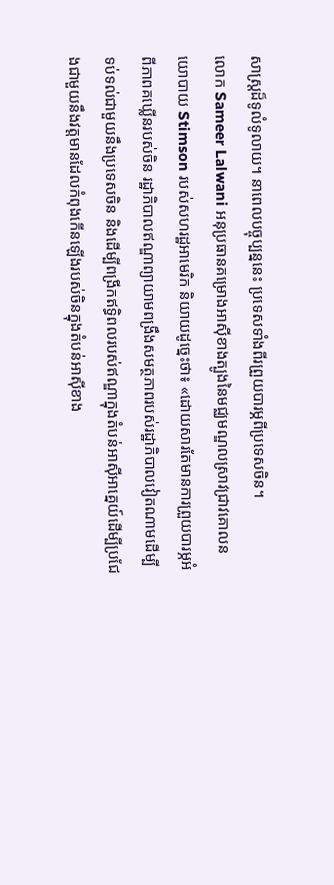សាស្ត្រដ៏ទូលំទូលាយ។ នាពេលបច្ចុប្បន្ននេះ ប្រទេសទាំងពីរព្រួយបារម្ភពីប្រទេសចិន។
លោក Sameer Lalwani អនុប្រធានគម្រោងអាស៊ីខាងត្បូងនៃមជ្ឈមណ្ឌលស្រាវជ្រាវគោលនយោបាយ Stimson របស់សហរដ្ឋអាមេរិក និយាយដូច្នេះថា៖ «ដោយសារតែមានការព្រួយបារម្ភអំពីភាពគឃ្លើនរបស់ចិន រដ្ឋាភិបាលឥណ្ឌាព្យាយាមពង្រឹងសមត្ថភាពរបស់រដ្ឋាភិបាលវៀតណាមដើម្បីទប់ទល់ជាមួយនឹងប្រទេសចិន និងដើម្បីពង្រីកឥទ្ធិពលរបស់ឥណ្ឌាក្នុងតំបន់អាស៊ីអាគ្នេយ៍ដើម្បីប្រជែងជាមួយនឹងវត្តមានដែលកំពុងកើនឡើងរបស់ចិនក្នុងតំបន់អាស៊ីខាង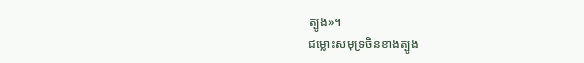ត្បូង»។
ជម្លោះសមុទ្រចិនខាងត្បូង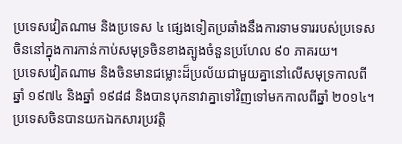ប្រទេសវៀតណាម និងប្រទេស ៤ ផ្សេងទៀតប្រឆាំងនឹងការទាមទាររបស់ប្រទេសចិននៅក្នុងការកាន់កាប់សមុទ្រចិនខាងត្បូងចំនួនប្រហែល ៩០ ភាគរយ។
ប្រទេសវៀតណាម និងចិនមានជម្លោះដ៏ប្រល័យជាមួយគ្នានៅលើសមុទ្រកាលពីឆ្នាំ ១៩៧៤ និងឆ្នាំ ១៩៨៨ និងបានបុកនាវាគ្នាទៅវិញទៅមកកាលពីឆ្នាំ ២០១៤។
ប្រទេសចិនបានយកឯកសារប្រវត្តិ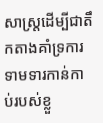សាស្ត្រដើម្បីជាតឹកតាងគាំទ្រការទាមទារកាន់កាប់របស់ខ្លួ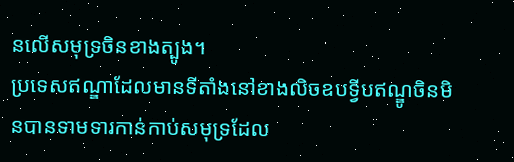នលើសមុទ្រចិនខាងត្បូង។
ប្រទេសឥណ្ឌាដែលមានទីតាំងនៅខាងលិចឧបទ្វីបឥណ្ឌូចិនមិនបានទាមទារកាន់កាប់សមុទ្រដែល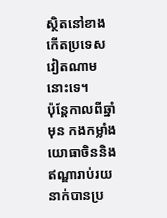ស្ថិតនៅខាងកើតប្រទេសវៀតណាមនោះទេ។
ប៉ុន្តែកាលពីឆ្នាំមុន កងកម្លាំងយោធាចិននិងឥណ្ឌារាប់រយនាក់បានប្រ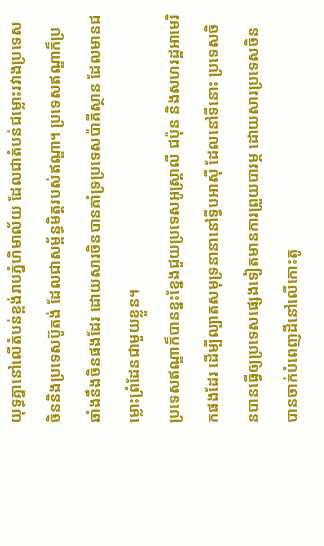យុទ្ធគ្នានៅលើតំបន់ខ្ពង់រាបភ្នំហិមាល័យ ដែលជាតំបន់ជម្លោះរវាងប្រទេសចិននិងប្រទេសប៊ូតង់ ដែលជាសម្ព័ន្ធមិត្តរបស់ឥណ្ឌា។ ប្រទេសឥណ្ឌាក៏ប្រឆាំងនឹងចិនផងដែរ ដោយសារចិនបានគាំទ្រប្រទេសប៉ាគីស្ថាន ដែលមានជម្លោះព្រំដែនជាមួយខ្លួន។
ប្រទេសឥណ្ឌាក៏បានខ្នះខ្នែងជួយប្រទេសអូស្ត្រាលី ជប៉ុន និងសហរដ្ឋអាមេរិកផងដែរ ដើម្បីល្បាតសមុទ្រនានានៅទ្វីបអាស៊ី ដែលនៅទីនោះ ប្រទេសចិនបានធ្វើឲ្យប្រទេសផ្សេងទៀតមានការព្រួយបារម្ភ ដោយសារប្រទេសចិនបានចាក់បំពេញដីនៅលើកោះតូ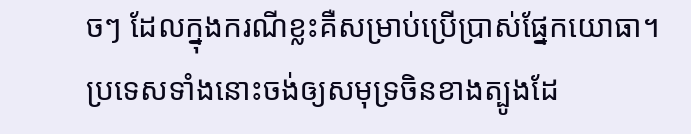ចៗ ដែលក្នុងករណីខ្លះគឺសម្រាប់ប្រើប្រាស់ផ្នែកយោធា។
ប្រទេសទាំងនោះចង់ឲ្យសមុទ្រចិនខាងត្បូងដែ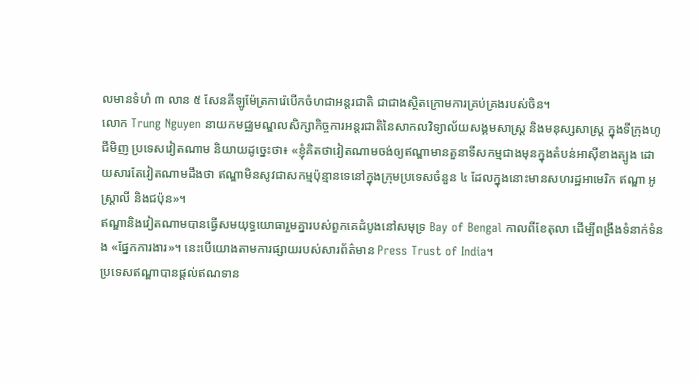លមានទំហំ ៣ លាន ៥ សែនគីឡូម៉ែត្រការ៉េបើកចំហជាអន្តរជាតិ ជាជាងស្ថិតក្រោមការគ្រប់គ្រងរបស់ចិន។
លោក Trung Nguyen នាយកមជ្ឈមណ្ឌលសិក្សាកិច្ចការអន្តរជាតិនៃសាកលវិទ្យាល័យសង្គមសាស្ត្រ និងមនុស្សសាស្ត្រ ក្នុងទីក្រុងហូជីមិញ ប្រទេសវៀតណាម និយាយដូច្នេះថា៖ «ខ្ញុំគិតថាវៀតណាមចង់ឲ្យឥណ្ឌាមានតួនាទីសកម្មជាងមុនក្នុងតំបន់អាស៊ីខាងត្បូង ដោយសារតែវៀតណាមដឹងថា ឥណ្ឌាមិនសូវជាសកម្មប៉ុន្មានទេនៅក្នុងក្រុមប្រទេសចំនួន ៤ ដែលក្នុងនោះមានសហរដ្ឋអាមេរិក ឥណ្ឌា អូស្ត្រាលី និងជប៉ុន»។
ឥណ្ឌានិងវៀតណាមបានធ្វើសមយុទ្ធយោធារួមគ្នារបស់ពួកគេដំបូងនៅសមុទ្រ Bay of Bengal កាលពីខែតុលា ដើម្បីពង្រឹងទំនាក់ទំនង «ផ្នែកការងារ»។ នេះបើយោងតាមការផ្សាយរបស់សារព័ត៌មាន Press Trust of India។
ប្រទេសឥណ្ឌាបានផ្ដល់ឥណទាន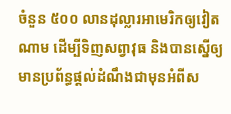ចំនួន ៥០០ លានដុល្លារអាមេរិកឲ្យវៀតណាម ដើម្បីទិញសព្វាវុធ និងបានស្នើឲ្យមានប្រព័ន្ធផ្ដល់ដំណឹងជាមុនអំពីស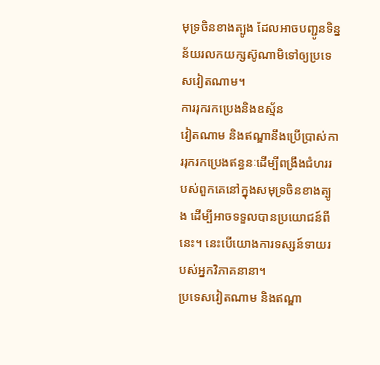មុទ្រចិនខាងត្បូង ដែលអាចបញ្ជូនទិន្នន័យរលកយក្សស៊ូណាមិទៅឲ្យប្រទេសវៀតណាម។
ការរុករកប្រេងនិងឧស្ម័ន
វៀតណាម និងឥណ្ឌានឹងប្រើប្រាស់ការរុករកប្រេងឥន្ធនៈដើម្បីពង្រឹងជំហររបស់ពួកគេនៅក្នុងសមុទ្រចិនខាងត្បូង ដើម្បីអាចទទួលបានប្រយោជន៍ពីនេះ។ នេះបើយោងការទស្សន៍ទាយរបស់អ្នកវិភាគនានា។
ប្រទេសវៀតណាម និងឥណ្ឌា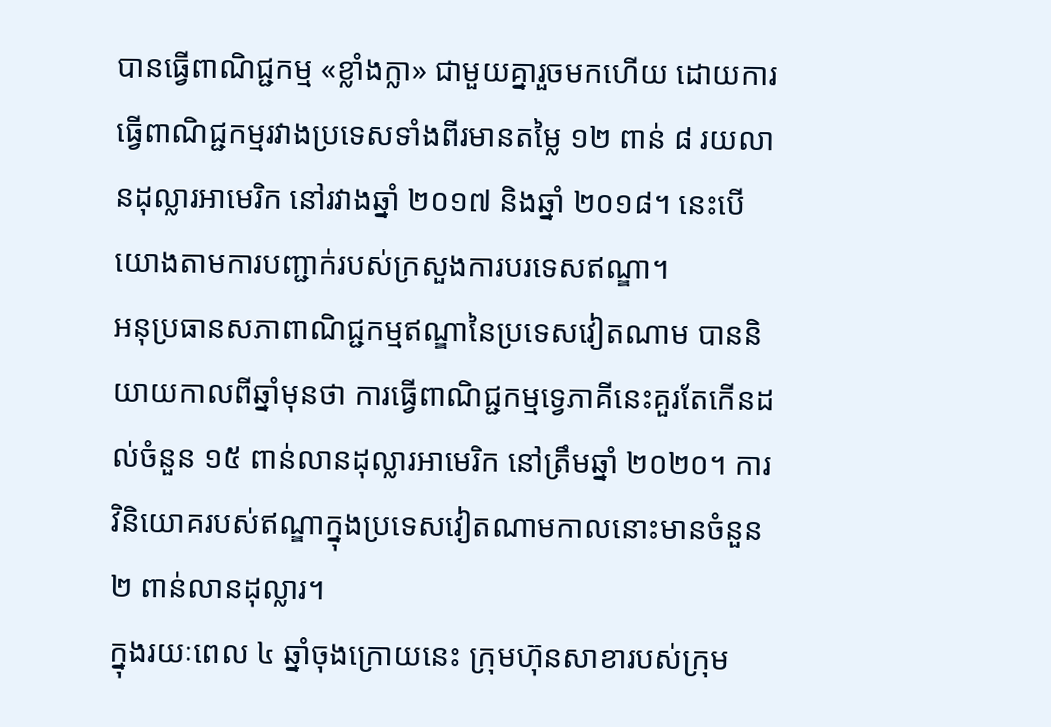បានធ្វើពាណិជ្ជកម្ម «ខ្លាំងក្លា» ជាមួយគ្នារួចមកហើយ ដោយការធ្វើពាណិជ្ជកម្មរវាងប្រទេសទាំងពីរមានតម្លៃ ១២ ពាន់ ៨ រយលានដុល្លារអាមេរិក នៅរវាងឆ្នាំ ២០១៧ និងឆ្នាំ ២០១៨។ នេះបើយោងតាមការបញ្ជាក់របស់ក្រសួងការបរទេសឥណ្ឌា។
អនុប្រធានសភាពាណិជ្ជកម្មឥណ្ឌានៃប្រទេសវៀតណាម បាននិយាយកាលពីឆ្នាំមុនថា ការធ្វើពាណិជ្ជកម្មទ្វេភាគីនេះគួរតែកើនដល់ចំនួន ១៥ ពាន់លានដុល្លារអាមេរិក នៅត្រឹមឆ្នាំ ២០២០។ ការវិនិយោគរបស់ឥណ្ឌាក្នុងប្រទេសវៀតណាមកាលនោះមានចំនួន ២ ពាន់លានដុល្លារ។
ក្នុងរយៈពេល ៤ ឆ្នាំចុងក្រោយនេះ ក្រុមហ៊ុនសាខារបស់ក្រុម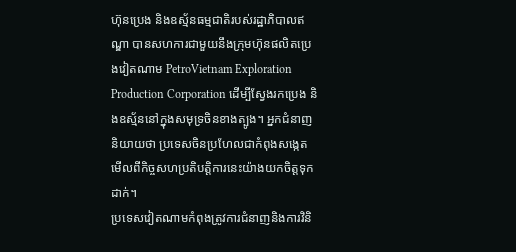ហ៊ុនប្រេង និងឧស្ម័នធម្មជាតិរបស់រដ្ឋាភិបាលឥណ្ឌា បានសហការជាមួយនឹងក្រុមហ៊ុនផលិតប្រេងវៀតណាម PetroVietnam Exploration Production Corporation ដើម្បីស្វែងរកប្រេង និងឧស្ម័ននៅក្នុងសមុទ្រចិនខាងត្បូង។ អ្នកជំនាញនិយាយថា ប្រទេសចិនប្រហែលជាកំពុងសង្កេតមើលពីកិច្ចសហប្រតិបត្តិការនេះយ៉ាងយកចិត្តទុកដាក់។
ប្រទេសវៀតណាមកំពុងត្រូវការជំនាញនិងការវិនិ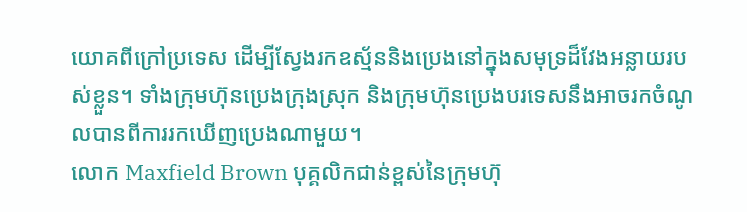យោគពីក្រៅប្រទេស ដើម្បីស្វែងរកឧស្ម័ននិងប្រេងនៅក្នុងសមុទ្រដ៏វែងអន្លាយរបស់ខ្លួន។ ទាំងក្រុមហ៊ុនប្រេងក្រុងស្រុក និងក្រុមហ៊ុនប្រេងបរទេសនឹងអាចរកចំណូលបានពីការរកឃើញប្រេងណាមួយ។
លោក Maxfield Brown បុគ្គលិកជាន់ខ្ពស់នៃក្រុមហ៊ុ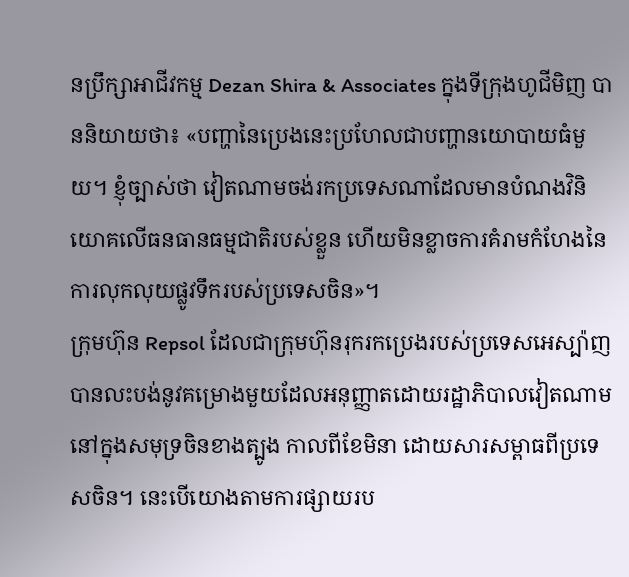នប្រឹក្សាអាជីវកម្ម Dezan Shira & Associates ក្នុងទីក្រុងហូជីមិញ បាននិយាយថា៖ «បញ្ហានៃប្រេងនេះប្រហែលជាបញ្ហានយោបាយធំមួយ។ ខ្ញុំច្បាស់ថា វៀតណាមចង់រកប្រទេសណាដែលមានបំណងវិនិយោគលើធនធានធម្មជាតិរបស់ខ្លួន ហើយមិនខ្លាចការគំរាមកំហែងនៃការលុកលុយផ្លូវទឹករបស់ប្រទេសចិន»។
ក្រុមហ៊ុន Repsol ដែលជាក្រុមហ៊ុនរុករកប្រេងរបស់ប្រទេសអេស្ប៉ាញ បានលះបង់នូវគម្រោងមួយដែលអនុញ្ញាតដោយរដ្ឋាភិបាលវៀតណាមនៅក្នុងសមុទ្រចិនខាងត្បូង កាលពីខែមិនា ដោយសារសម្ពាធពីប្រទេសចិន។ នេះបើយោងតាមការផ្សាយរប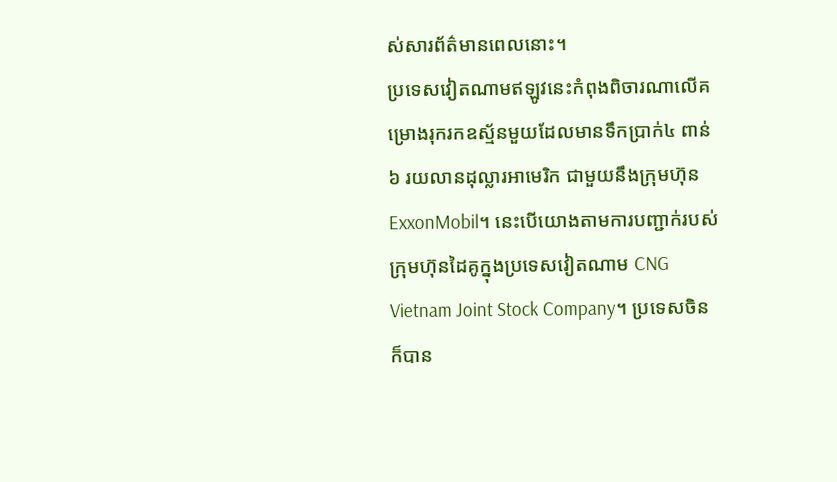ស់សារព័ត៌មានពេលនោះ។
ប្រទេសវៀតណាមឥឡូវនេះកំពុងពិចារណាលើគម្រោងរុករកឧស្ម័នមួយដែលមានទឹកប្រាក់៤ ពាន់ ៦ រយលានដុល្លារអាមេរិក ជាមួយនឹងក្រុមហ៊ុន ExxonMobil។ នេះបើយោងតាមការបញ្ជាក់របស់ក្រុមហ៊ុនដៃគូក្នុងប្រទេសវៀតណាម CNG Vietnam Joint Stock Company។ ប្រទេសចិនក៏បាន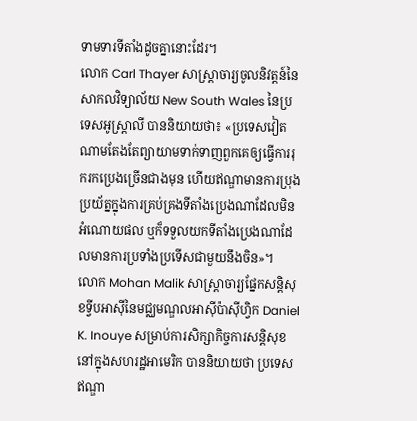ទាមទារទីតាំងដូចគ្នានោះដែរ។
លោក Carl Thayer សាស្ត្រាចារ្យចូលនិវត្តន៍នៃសាកលវិទ្យាល័យ New South Wales នៃប្រទេសអូស្ត្រាលី បាននិយាយថា៖ «ប្រទេសវៀតណាមតែងតែព្យាយាមទាក់ទាញពួកគេឲ្យធ្វើការរុករកប្រេងច្រើនជាងមុន ហើយឥណ្ឌាមានការប្រុងប្រយ័ត្នក្នុងការគ្រប់គ្រងទីតាំងប្រេងណាដែលមិនអំណោយផល ឬក៏ទទួលយកទីតាំងប្រេងណាដែលមានការប្រទាំងប្រទើសជាមួយនឹងចិន»។
លោក Mohan Malik សាស្ត្រាចារ្យផ្នែកសន្តិសុខទ្វីបអាស៊ីនៃមជ្ឈមណ្ឌលអាស៊ីប៉ាស៊ីហ្វិក Daniel K. Inouye សម្រាប់ការសិក្សាកិច្ចការសន្តិសុខ នៅក្នុងសហរដ្ឋអាមេរិក បាននិយាយថា ប្រទេសឥណ្ឌា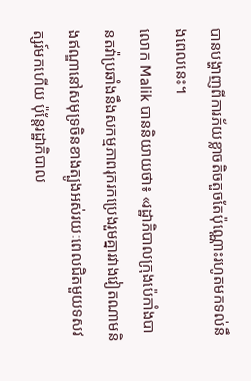បានបង្ហាញពីការភ័យខ្លាចតិចតួចតែប៉ុណ្ណោះរហូតមកទល់នឹងពេលនេះ។
លោក Malik បាននិយាយថា៖ «រដ្ឋាភិបាលក្រុងប៉េកាំងបានតវ៉ាប្រឆាំងនឹងសកម្មភាពរុករកប្រេងរួមគ្នារវាងវៀតណាមនិងឥណ្ឌានៅសមុទ្រចិនខាងត្បូងអស់រយៈពេលជិតមួយទសវត្សរ៍មកហើយ ប៉ុន្តែរដ្ឋាភិបាល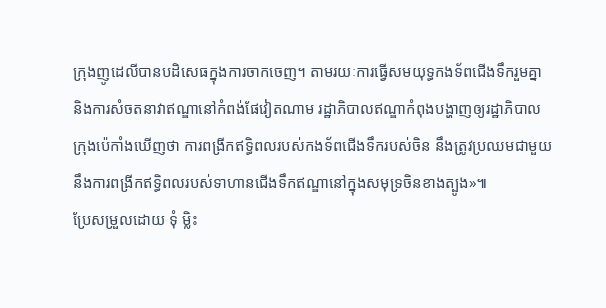ក្រុងញូដេលីបានបដិសេធក្នុងការចាកចេញ។ តាមរយៈការធ្វើសមយុទ្ធកងទ័ពជើងទឹករួមគ្នា និងការសំចតនាវាឥណ្ឌានៅកំពង់ផែវៀតណាម រដ្ឋាភិបាលឥណ្ឌាកំពុងបង្ហាញឲ្យរដ្ឋាភិបាលក្រុងប៉េកាំងឃើញថា ការពង្រីកឥទ្ធិពលរបស់កងទ័ពជើងទឹករបស់ចិន នឹងត្រូវប្រឈមជាមួយនឹងការពង្រីកឥទ្ធិពលរបស់ទាហានជើងទឹកឥណ្ឌានៅក្នុងសមុទ្រចិនខាងត្បូង»៕
ប្រែសម្រួលដោយ ទុំ ម្លិះ